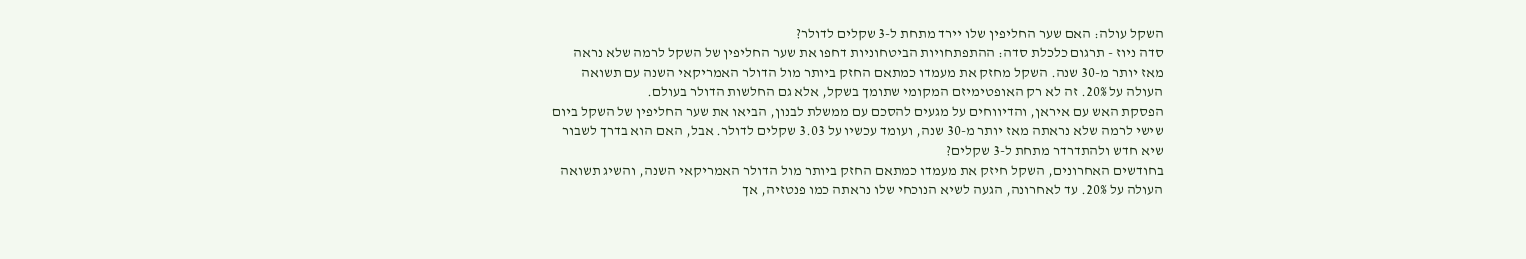השקל עולה: האם שער החליפין שלו יירד מתחת ל-3 שקלים לדולר?
סדה ניוז - תרגום כלכלת סדה: ההתפתחויות הביטחוניות דחפו את שער החליפין של השקל לרמה שלא נראה מאז יותר מ-30 שנה. השקל מחזק את מעמדו כמתאם החזק ביותר מול הדולר האמריקאי השנה עם תשואה העולה על 20%. זה לא רק האופטימיזם המקומי שתומך בשקל, אלא גם החלשות הדולר בעולם.
הפסקת האש עם איראן, והדיווחים על מגעים להסכם עם ממשלת לבנון, הביאו את שער החליפין של השקל ביום שישי לרמה שלא נראתה מאז יותר מ-30 שנה, ועומד עכשיו על 3.03 שקלים לדולר. אבל, האם הוא בדרך לשבור שיא חדש ולהתדרדר מתחת ל-3 שקלים?
בחודשים האחרונים, השקל חיזק את מעמדו כמתאם החזק ביותר מול הדולר האמריקאי השנה, והשיג תשואה העולה על 20%. עד לאחרונה, הגעה לשיא הנוכחי שלו נראתה כמו פנטזיה, אך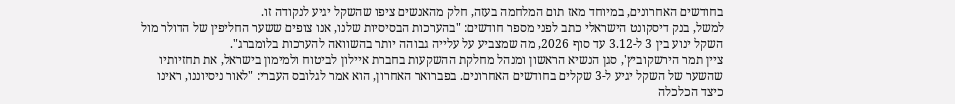בחודשים האחרונים, במיוחד מאז תום המלחמה בעזה, חלק מהאנשים ציפו שהשקל יגיע לנקודה זו.
למשל, בנק דיסקונט הישראלי כתב לפני מספר חודשים: "בהערכות הבסיסיות שלנו, אנו צופים ששער החליפין של הדולר מול השקל ינוע בין 3 ל-3.12 עד סוף 2026, מה שמצביע על עלייה גבוהה יותר בהשוואה להערכות בלומברג".
ציין תמר הירשקוביץ', סגן הנשיא הראשון ומנהל מחלקת ההשקעות בחברת איילון לביטוח ולמימון בישראל, את תחזיותיו שהשער של השקל יגיע ל-3 שקלים בחודשים האחרונים. בפברואר האחרון, הוא אמר לגלובס העברי: "לאור ניסיוננו, ראינו כיצד הכלכלה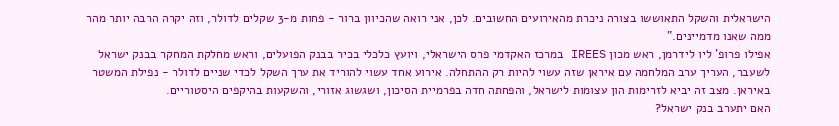הישראלית והשקל התאוששו בצורה ניכרת מהאירועים החשובים. לכן, אני רואה שהכיוון ברור - פחות מ-3 שקלים לדולר, וזה יקרה הרבה יותר מהר ממה שאנו מדמיינים."
אפילו פרופ' ליו לידרמן, ראש מכון IREES במרכז האקדמי פרס הישראלי, ויועץ כלכלי בכיר בבנק הפועלים, וראש מחלקת המחקר בבנק ישראל לשעבר, העריך ערב המלחמה עם איראן שזה עשוי להיות רק ההתחלה. אירוע אחד עשוי להוריד את ערך השקל לכדי שניים לדולר - נפילת המשטר באיראן. מצב זה יביא לזרימות הון עצומות לישראל, והפחתה חדה בפרמיית הסיכון, ושגשוג אזורי, והשקעות בהיקפים היסטוריים.
האם יתערב בנק ישראל?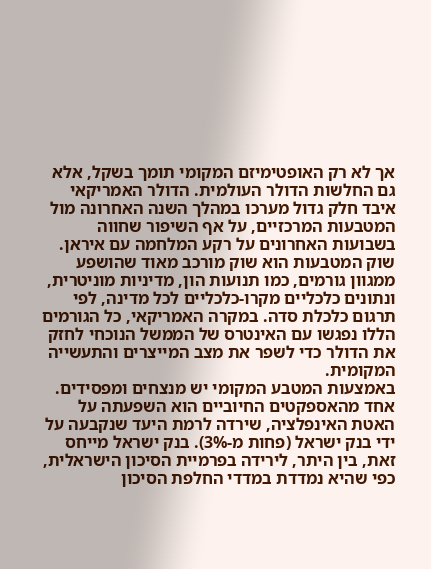אך לא רק האופטימיזם המקומי תומך בשקל, אלא גם החלשות הדולר העולמית. הדולר האמריקאי איבד חלק גדול מערכו במהלך השנה האחרונה מול המטבעות המרכזיים, על אף השיפור שחווה בשבועות האחרונים על רקע המלחמה עם איראן. שוק המטבעות הוא שוק מורכב מאוד שהושפע ממגוון גורמים, כמו תנועות הון, מדיניות מוניטרית, ונתונים כלכליים מקרו-כלכליים לכל מדינה, לפי תרגום כלכלת סדה. במקרה האמריקאי, כל הגורמים הללו נפגשו עם האינטרס של הממשל הנוכחי לחזק את הדולר כדי לשפר את מצב המייצרים והתעשייה המקומית.
באמצעות המטבע המקומי יש מנצחים ומפסידים. אחד מהאספקטים החיוביים הוא השפעתה על האטת האינפלציה, שירדה לרמת היעד שנקבעה על ידי בנק ישראל (פחות מ-3%). בנק ישראל מייחס זאת, בין היתר, לירידה בפרמיית הסיכון הישראלית, כפי שהיא נמדדת במדדי החלפת הסיכון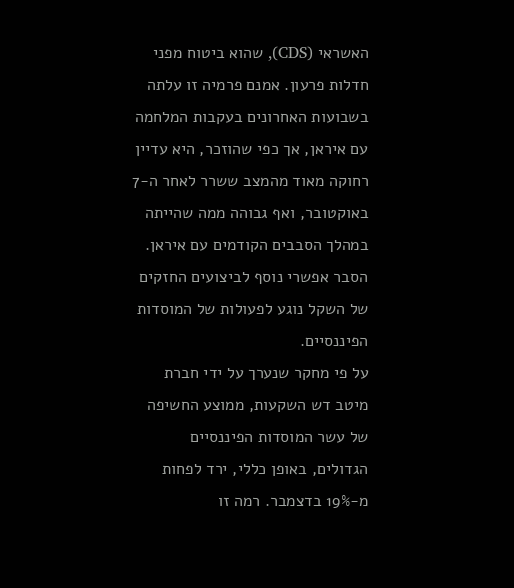האשראי (CDS), שהוא ביטוח מפני חדלות פרעון. אמנם פרמיה זו עלתה בשבועות האחרונים בעקבות המלחמה עם איראן, אך כפי שהוזכר, היא עדיין רחוקה מאוד מהמצב ששרר לאחר ה-7 באוקטובר, ואף גבוהה ממה שהייתה במהלך הסבבים הקודמים עם איראן. הסבר אפשרי נוסף לביצועים החזקים של השקל נוגע לפעולות של המוסדות הפיננסיים.
על פי מחקר שנערך על ידי חברת מיטב דש השקעות, ממוצע החשיפה של עשר המוסדות הפיננסיים הגדולים, באופן כללי, ירד לפחות מ-19% בדצמבר. רמה זו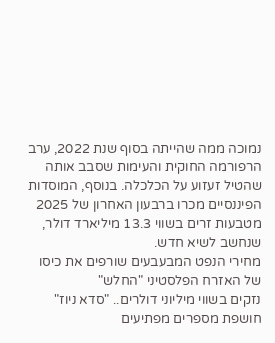נמוכה ממה שהייתה בסוף שנת 2022, ערב הרפורמה החוקית והעימות שסבב אותה שהטיל זעזוע על הכלכלה. בנוסף, המוסדות הפיננסיים מכרו ברבעון האחרון של 2025 מטבעות זרים בשווי 13.3 מיליארד דולר, שנחשב לשיא חדש.
מחירי הנפט המבעבעים שורפים את כיסו של האזרח הפלסטיני "החלש"
נזקים בשווי מיליוני דולרים.. "סדא ניוז" חושפת מספרים מפתיעים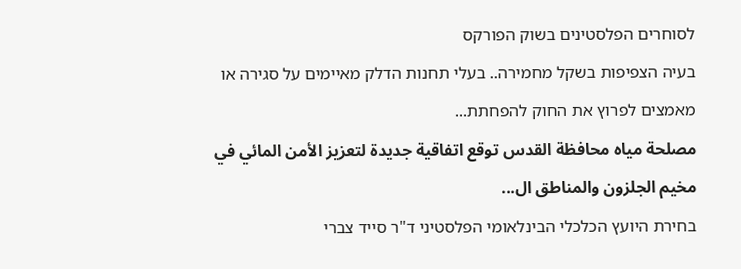לסוחרים הפלסטינים בשוק הפורקס
בעיה הצפיפות בשקל מחמירה.. בעלי תחנות הדלק מאיימים על סגירה או מאמצים לפרוץ את החוק להפחתת...
مصلحة مياه محافظة القدس توقع اتفاقية جديدة لتعزيز الأمن المائي في مخيم الجلزون والمناطق ال...
בחירת היועץ הכלכלי הבינלאומי הפלסטיני ד"ר סייד צברי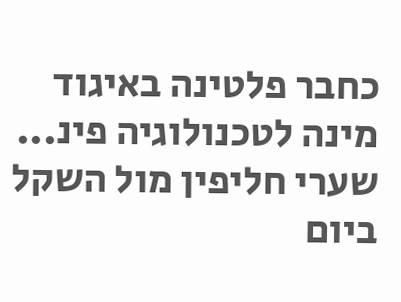כחבר פלטינה באיגוד מינה לטכנולוגיה פינ...
שערי חליפין מול השקל ביום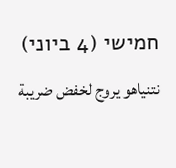חמישי (4 ביוני)
نتنياهو يروج لخفض ضريبة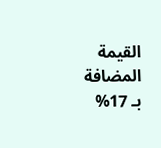القيمة المضافة بـ 17%